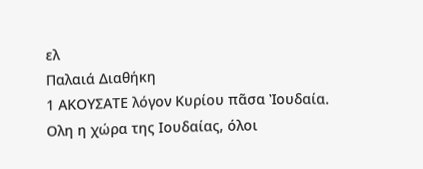ελ
Παλαιά Διαθήκη
1 ΑΚΟΥΣΑΤΕ λόγον Κυρίου πᾶσα Ἰουδαία.
Ολη η χώρα της Ιουδαίας, όλοι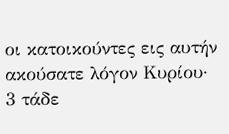οι κατοικούντες εις αυτήν ακούσατε λόγον Κυρίου·
3 τάδε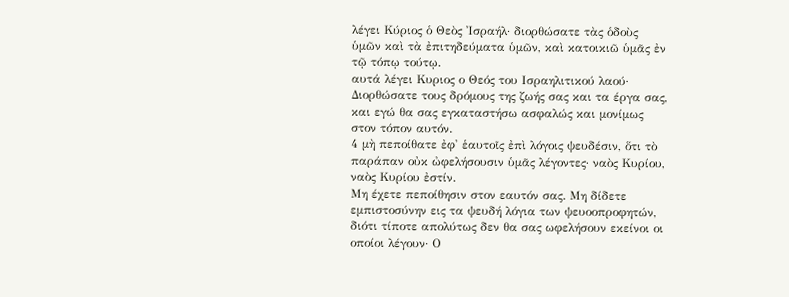λέγει Κύριος ὁ Θεὸς Ἰσραήλ· διορθώσατε τὰς ὁδοὺς ὑμῶν καὶ τὰ ἐπιτηδεύματα ὑμῶν, καὶ κατοικιῶ ὑμᾶς ἐν τῷ τόπῳ τούτῳ.
αυτά λέγει Κυριος ο Θεός του Ισραηλιτικού λαού· Διορθώσατε τους δρόμους της ζωής σας και τα έργα σας, και εγώ θα σας εγκαταστήσω ασφαλώς και μονίμως στον τόπον αυτόν.
4 μὴ πεποίθατε ἐφ' ἑαυτοῖς ἐπὶ λόγοις ψευδέσιν, ὅτι τὸ παράπαν οὐκ ὠφελήσουσιν ὑμᾶς λέγοντες· ναὸς Κυρίου, ναὸς Κυρίου ἐστίν.
Μη έχετε πεποίθησιν στον εαυτόν σας. Μη δίδετε εμπιστοσύνην εις τα ψευδή λόγια των ψευοοπροφητών, διότι τίποτε απολύτως δεν θα σας ωφελήσουν εκείνοι οι οποίοι λέγουν· Ο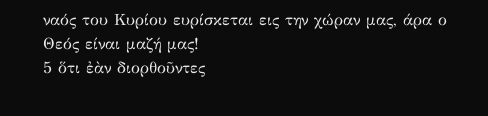ναός του Κυρίου ευρίσκεται εις την χώραν μας, άρα ο Θεός είναι μαζή μας!
5 ὅτι ἐὰν διορθοῦντες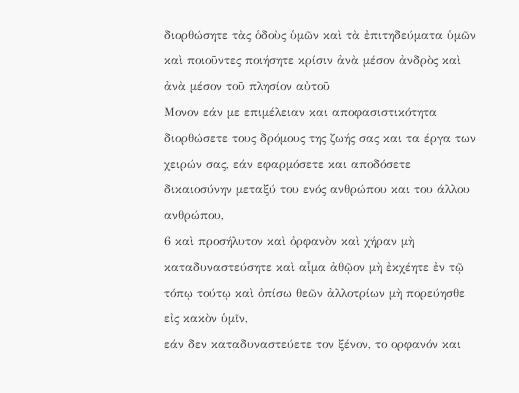διορθώσητε τὰς ὁδοὺς ὑμῶν καὶ τὰ ἐπιτηδεύματα ὑμῶν καὶ ποιοῦντες ποιήσητε κρίσιν ἀνὰ μέσον ἀνδρὸς καὶ ἀνὰ μέσον τοῦ πλησίον αὐτοῦ
Μονον εάν με επιμέλειαν και αποφασιστικότητα διορθώσετε τους δρόμους της ζωής σας και τα έργα των χειρών σας, εάν εφαρμόσετε και αποδόσετε δικαιοσύνην μεταξύ του ενός ανθρώπου και του άλλου ανθρώπου,
6 καὶ προσήλυτον καὶ ὀρφανὸν καὶ χήραν μὴ καταδυναστεύσητε καὶ αἷμα ἀθῷον μὴ ἐκχέητε ἐν τῷ τόπῳ τούτῳ καὶ ὀπίσω θεῶν ἀλλοτρίων μὴ πορεύησθε εἰς κακὸν ὑμῖν,
εάν δεν καταδυναστεύετε τον ξένον, το ορφανόν και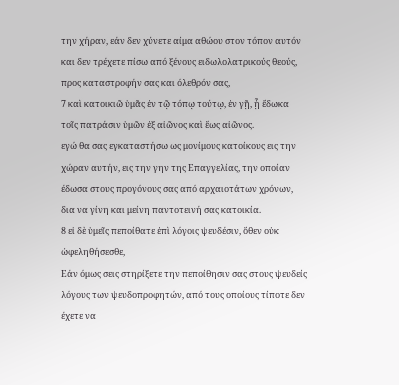την χήραν, εάν δεν χύνετε αίμα αθώου στον τόπον αυτόν και δεν τρέχετε πίσω από ξένους ειδωλολατρικούς θεούς, προς καταστροφήν σας και όλεθρόν σας,
7 καὶ κατοικιῶ ὑμᾶς ἐν τῷ τόπῳ τούτῳ, ἐν γῇ, ᾗ ἔδωκα τοῖς πατράσιν ὑμῶν ἐξ αἰῶνος καὶ ἕως αἰῶνος.
εγώ θα σας εγκαταστήσω ως μονίμους κατοίκους εις την χώραν αυτήν, εις την γην της Επαγγελίας, την οποίαν έδωσα στους προγόνους σας από αρχαιοτάτων χρόνων, δια να γίνη και μείνη παντοτεινή σας κατοικία.
8 εἰ δὲ ὑμεῖς πεποίθατε ἐπὶ λόγοις ψευδέσιν, ὅθεν οὐκ ὠφεληθήσεσθε,
Εάν όμως σεις στηρίξετε την πεποίθησιν σας στους ψευδείς λόγους των ψευδοπροφητών, από τους οποίους τίποτε δεν έχετε να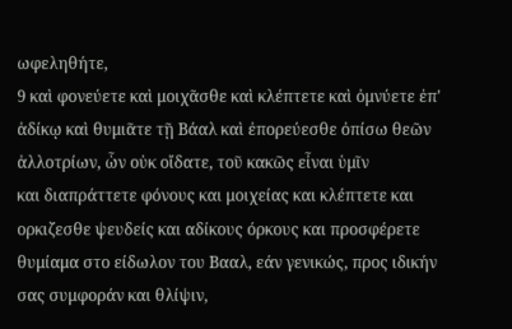ωφεληθήτε,
9 καὶ φονεύετε καὶ μοιχᾶσθε καὶ κλέπτετε καὶ ὀμνύετε ἐπ' ἀδίκῳ καὶ θυμιᾶτε τῇ Βάαλ καὶ ἐπορεύεσθε ὀπίσω θεῶν ἀλλοτρίων, ὧν οὐκ οἴδατε, τοῦ κακῶς εἶναι ὑμῖν
και διαπράττετε φόνους και μοιχείας και κλέπτετε και ορκιζεσθε ψευδείς και αδίκους όρκους και προσφέρετε θυμίαμα στο είδωλον του Βααλ, εάν γενικώς, προς ιδικήν σας συμφοράν και θλίψιν,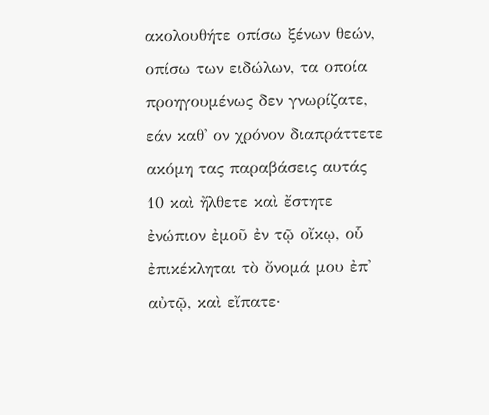ακολουθήτε οπίσω ξένων θεών, οπίσω των ειδώλων, τα οποία προηγουμένως δεν γνωρίζατε, εάν καθ' ον χρόνον διαπράττετε ακόμη τας παραβάσεις αυτάς
10 καὶ ἤλθετε καὶ ἔστητε ἐνώπιον ἐμοῦ ἐν τῷ οἴκῳ, οὗ ἐπικέκληται τὸ ὄνομά μου ἐπ' αὐτῷ, καὶ εἴπατε·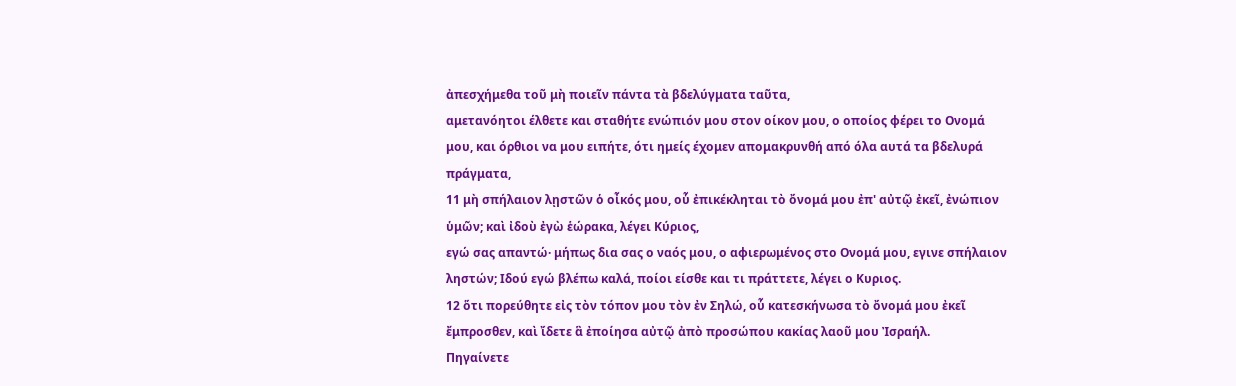ἀπεσχήμεθα τοῦ μὴ ποιεῖν πάντα τὰ βδελύγματα ταῦτα,
αμετανόητοι έλθετε και σταθήτε ενώπιόν μου στον οίκον μου, ο οποίος φέρει το Ονομά μου, και όρθιοι να μου ειπήτε, ότι ημείς έχομεν απομακρυνθή από όλα αυτά τα βδελυρά πράγματα,
11 μὴ σπήλαιον λῃστῶν ὁ οἶκός μου, οὗ ἐπικέκληται τὸ ὄνομά μου ἐπ' αὐτῷ ἐκεῖ, ἐνώπιον ὑμῶν; καὶ ἰδοὺ ἐγὼ ἑώρακα, λέγει Κύριος,
εγώ σας απαντώ· μήπως δια σας ο ναός μου, ο αφιερωμένος στο Ονομά μου, εγινε σπήλαιον ληστών; Ιδού εγώ βλέπω καλά, ποίοι είσθε και τι πράττετε, λέγει ο Κυριος.
12 ὅτι πορεύθητε εἰς τὸν τόπον μου τὸν ἐν Σηλώ, οὗ κατεσκήνωσα τὸ ὄνομά μου ἐκεῖ ἔμπροσθεν, καὶ ἴδετε ἃ ἐποίησα αὐτῷ ἀπὸ προσώπου κακίας λαοῦ μου Ἰσραήλ.
Πηγαίνετε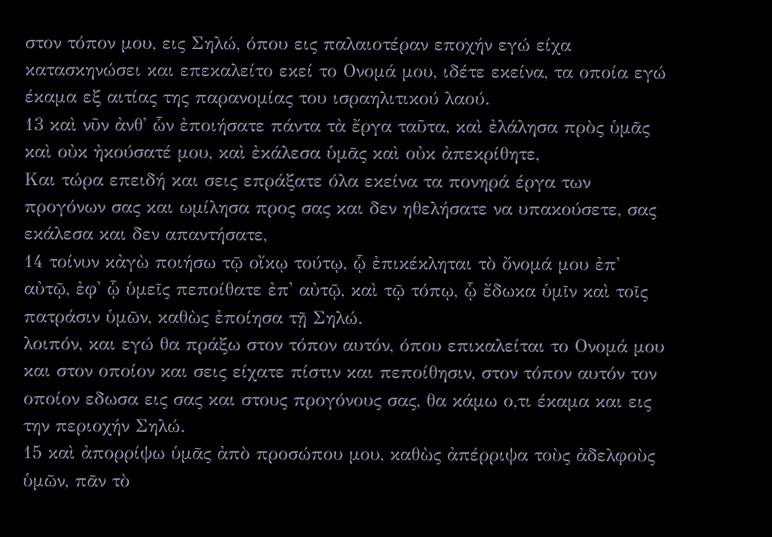στον τόπον μου, εις Σηλώ, όπου εις παλαιοτέραν εποχήν εγώ είχα κατασκηνώσει και επεκαλείτο εκεί το Ονομά μου, ιδέτε εκείνα, τα οποία εγώ έκαμα εξ αιτίας της παρανομίας του ισραηλιτικού λαού.
13 καὶ νῦν ἀνθ' ὧν ἐποιήσατε πάντα τὰ ἔργα ταῦτα, καὶ ἐλάλησα πρὸς ὑμᾶς καὶ οὐκ ἠκούσατέ μου, καὶ ἐκάλεσα ὑμᾶς καὶ οὐκ ἀπεκρίθητε,
Και τώρα επειδή και σεις επράξατε όλα εκείνα τα πονηρά έργα των προγόνων σας και ωμίλησα προς σας και δεν ηθελήσατε να υπακούσετε, σας εκάλεσα και δεν απαντήσατε,
14 τοίνυν κἀγὼ ποιήσω τῷ οἴκῳ τούτῳ, ᾧ ἐπικέκληται τὸ ὄνομά μου ἐπ' αὐτῷ, ἐφ' ᾧ ὑμεῖς πεποίθατε ἐπ' αὐτῷ, καὶ τῷ τόπῳ, ᾧ ἔδωκα ὑμῖν καὶ τοῖς πατράσιν ὑμῶν, καθὼς ἐποίησα τῇ Σηλώ.
λοιπόν, και εγώ θα πράξω στον τόπον αυτόν, όπου επικαλείται το Ονομά μου και στον οποίον και σεις είχατε πίστιν και πεποίθησιν, στον τόπον αυτόν τον οποίον εδωσα εις σας και στους προγόνους σας, θα κάμω ο,τι έκαμα και εις την περιοχήν Σηλώ.
15 καὶ ἀπορρίψω ὑμᾶς ἀπὸ προσώπου μου, καθὼς ἀπέρριψα τοὺς ἀδελφοὺς ὑμῶν, πᾶν τὸ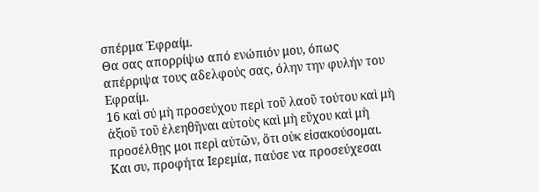σπέρμα Ἐφραίμ.
Θα σας απορρίψω από ενώπιόν μου, όπως απέρριψα τους αδελφούς σας, όλην την φυλήν του Εφραίμ.
16 καὶ σύ μὴ προσεύχου περὶ τοῦ λαοῦ τούτου καὶ μὴ ἀξιοῦ τοῦ ἐλεηθῆναι αὐτοὺς καὶ μὴ εὔχου καὶ μὴ προσέλθῃς μοι περὶ αὐτῶν, ὅτι οὐκ εἰσακούσομαι.
Και συ, προφήτα Ιερεμία, παύσε να προσεύχεσαι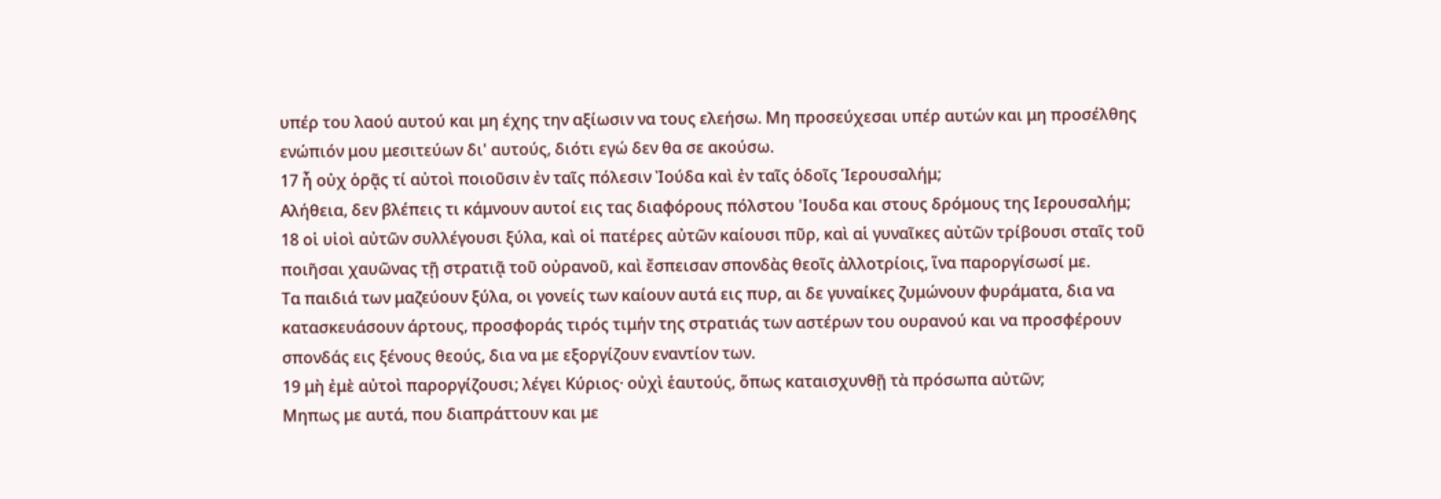υπέρ του λαού αυτού και μη έχης την αξίωσιν να τους ελεήσω. Μη προσεύχεσαι υπέρ αυτών και μη προσέλθης ενώπιόν μου μεσιτεύων δι' αυτούς, διότι εγώ δεν θα σε ακούσω.
17 ἦ οὐχ ὁρᾷς τί αὐτοὶ ποιοῦσιν ἐν ταῖς πόλεσιν Ἰούδα καὶ ἐν ταῖς ὁδοῖς Ἱερουσαλήμ;
Αλήθεια, δεν βλέπεις τι κάμνουν αυτοί εις τας διαφόρους πόλστου 'Ιουδα και στους δρόμους της Ιερουσαλήμ;
18 οἱ υἱοὶ αὐτῶν συλλέγουσι ξύλα, καὶ οἱ πατέρες αὐτῶν καίουσι πῦρ, καὶ αἱ γυναῖκες αὐτῶν τρίβουσι σταῖς τοῦ ποιῆσαι χαυῶνας τῇ στρατιᾷ τοῦ οὐρανοῦ, καὶ ἔσπεισαν σπονδὰς θεοῖς ἀλλοτρίοις, ἵνα παροργίσωσί με.
Τα παιδιά των μαζεύουν ξύλα, οι γονείς των καίουν αυτά εις πυρ, αι δε γυναίκες ζυμώνουν φυράματα, δια να κατασκευάσουν άρτους, προσφοράς τιρός τιμήν της στρατιάς των αστέρων του ουρανού και να προσφέρουν σπονδάς εις ξένους θεούς, δια να με εξοργίζουν εναντίον των.
19 μὴ ἐμὲ αὐτοὶ παροργίζουσι; λέγει Κύριος· οὐχὶ ἑαυτούς, ὅπως καταισχυνθῇ τὰ πρόσωπα αὐτῶν;
Μηπως με αυτά, που διαπράττουν και με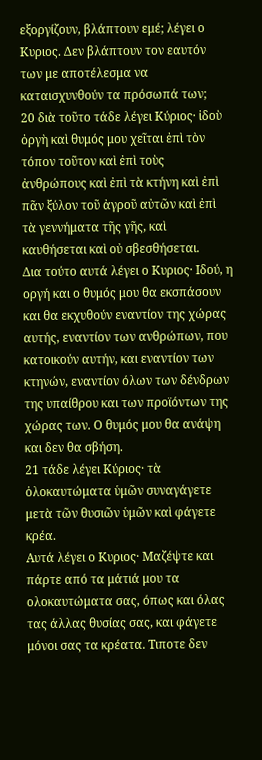εξοργίζουν, βλάπτουν εμέ; λέγει ο Κυριος. Δεν βλάπτουν τον εαυτόν των με αποτέλεσμα να καταισχυνθούν τα πρόσωπά των;
20 διὰ τοῦτο τάδε λέγει Κύριος· ἰδοὺ ὀργὴ καὶ θυμός μου χεῖται ἐπὶ τὸν τόπον τοῦτον καὶ ἐπὶ τοὺς ἀνθρώπους καὶ ἐπὶ τὰ κτήνη καὶ ἐπὶ πᾶν ξύλον τοῦ ἀγροῦ αὐτῶν καὶ ἐπὶ τὰ γεννήματα τῆς γῆς, καὶ καυθήσεται καὶ οὐ σβεσθήσεται.
Δια τούτο αυτά λέγει ο Κυριος· Ιδού, η οργή και ο θυμός μου θα εκσπάσουν και θα εκχυθούν εναντίον της χώρας αυτής, εναντίον των ανθρώπων, που κατοικούν αυτήν, και εναντίον των κτηνών, εναντίον όλων των δένδρων της υπαίθρου και των προϊόντων της χώρας των. Ο θυμός μου θα ανάψη και δεν θα σβήση.
21 τάδε λέγει Κύριος· τὰ ὁλοκαυτώματα ὑμῶν συναγάγετε μετὰ τῶν θυσιῶν ὑμῶν καὶ φάγετε κρέα.
Αυτά λέγει ο Κυριος· Μαζέψτε και πάρτε από τα μάτιά μου τα ολοκαυτώματα σας, όπως και όλας τας άλλας θυσίας σας, και φάγετε μόνοι σας τα κρέατα. Τιποτε δεν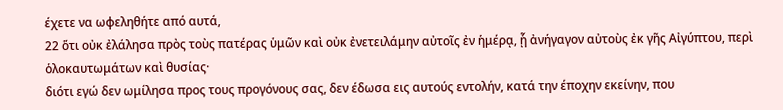έχετε να ωφεληθήτε από αυτά,
22 ὅτι οὐκ ἐλάλησα πρὸς τοὺς πατέρας ὑμῶν καὶ οὐκ ἐνετειλάμην αὐτοῖς ἐν ἡμέρᾳ, ᾗ ἀνήγαγον αὐτοὺς ἐκ γῆς Αἰγύπτου, περὶ ὁλοκαυτωμάτων καὶ θυσίας·
διότι εγώ δεν ωμίλησα προς τους προγόνους σας, δεν έδωσα εις αυτούς εντολήν, κατά την έποχην εκείνην, που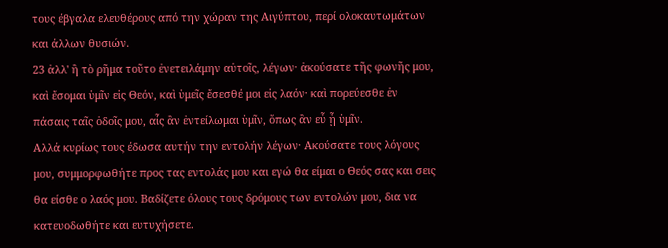τους έβγαλα ελευθέρους από την χώραν της Αιγύπτου, περί ολοκαυτωμάτων και άλλων θυσιών.
23 ἀλλ' ἢ τὸ ρῆμα τοῦτο ἐνετειλάμην αὐτοῖς, λέγων· ἀκούσατε τῆς φωνῆς μου, καὶ ἔσομαι ὑμῖν εἰς Θεόν, καὶ ὑμεῖς ἔσεσθέ μοι εἰς λαόν· καὶ πορεύεσθε ἐν πάσαις ταῖς ὁδοῖς μου, αἷς ἂν ἐντείλωμαι ὑμῖν, ὅπως ἂν εὖ ᾖ ὑμῖν.
Αλλά κυρίως τους έδωσα αυτήν την εντολήν λέγων· Ακούσατε τους λόγους μου, συμμορφωθήτε προς τας εντολάς μου και εγώ θα είμαι ο Θεός σας και σεις θα είσθε ο λαός μου. Βαδίζετε όλους τους δρόμους των εντολών μου, δια να κατευοδωθήτε και ευτυχήσετε.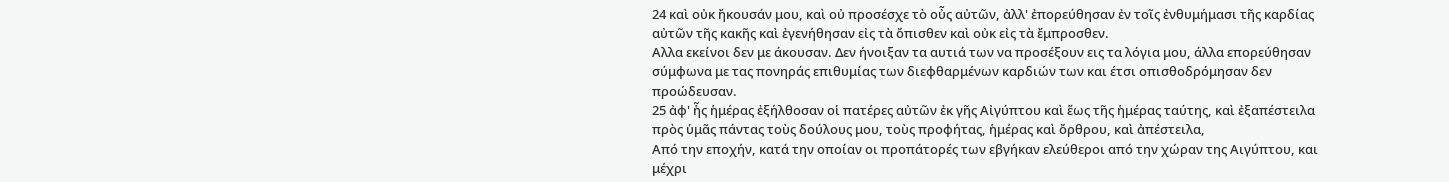24 καὶ οὐκ ἤκουσάν μου, καὶ οὐ προσέσχε τὸ οὖς αὐτῶν, ἀλλ' ἐπορεύθησαν ἐν τοῖς ἐνθυμήμασι τῆς καρδίας αὐτῶν τῆς κακῆς καὶ ἐγενήθησαν εἰς τὰ ὄπισθεν καὶ οὐκ εἰς τὰ ἔμπροσθεν.
Αλλα εκείνοι δεν με άκουσαν. Δεν ήνοιξαν τα αυτιά των να προσέξουν εις τα λόγια μου, άλλα επορεύθησαν σύμφωνα με τας πονηράς επιθυμίας των διεφθαρμένων καρδιών των και έτσι οπισθοδρόμησαν δεν προώδευσαν.
25 ἀφ' ἧς ἡμέρας ἐξήλθοσαν οἱ πατέρες αὐτῶν ἐκ γῆς Αἰγύπτου καὶ ἕως τῆς ἡμέρας ταύτης, καὶ ἐξαπέστειλα πρὸς ὑμᾶς πάντας τοὺς δούλους μου, τοὺς προφήτας, ἡμέρας καὶ ὄρθρου, καὶ ἀπέστειλα,
Από την εποχήν, κατά την οποίαν οι προπάτορές των εβγήκαν ελεύθεροι από την χώραν της Αιγύπτου, και μέχρι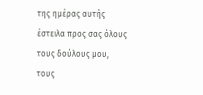της ημέρας αυτής έστειλα προς σας όλους τους δούλους μου, τους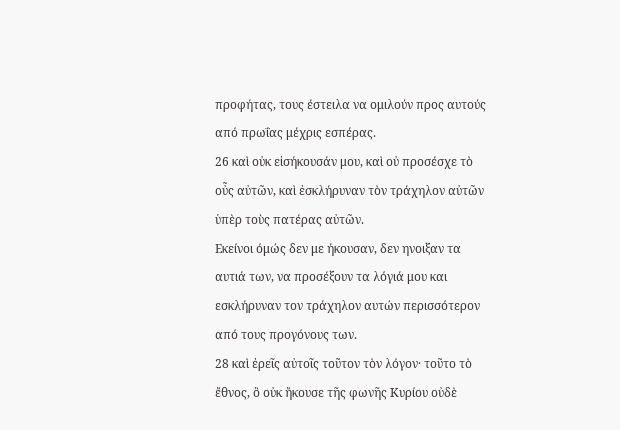προφήτας, τους έστειλα να ομιλούν προς αυτούς από πρωΐας μέχρις εσπέρας.
26 καὶ οὐκ εἰσήκουσάν μου, καὶ οὐ προσέσχε τὸ οὖς αὐτῶν, καὶ ἐσκλήρυναν τὸν τράχηλον αὐτῶν ὑπὲρ τοὺς πατέρας αὐτῶν.
Εκείνοι όμώς δεν με ήκουσαν, δεν ηνοιξαν τα αυτιά των, να προσέξουν τα λόγιά μου και εσκλήρυναν τον τράχηλον αυτών περισσότερον από τους προγόνους των.
28 καὶ ἐρεῖς αὐτοῖς τοῦτον τὸν λόγον· τοῦτο τὸ ἔθνος, ὃ οὐκ ἤκουσε τῆς φωνῆς Κυρίου οὐδὲ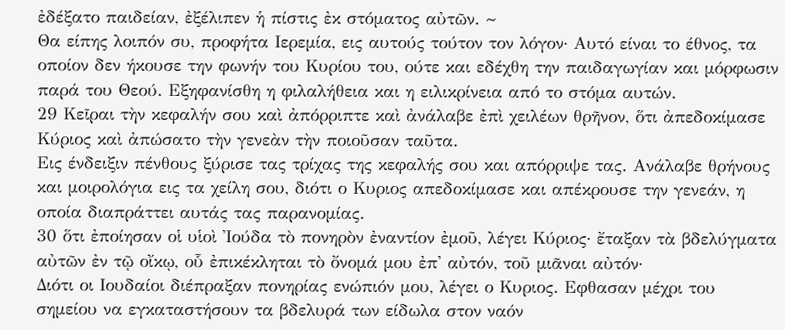ἐδέξατο παιδείαν, ἐξέλιπεν ἡ πίστις ἐκ στόματος αὐτῶν. ~
Θα είπης λοιπόν συ, προφήτα Ιερεμία, εις αυτούς τούτον τον λόγον· Αυτό είναι το έθνος, τα οποίον δεν ήκουσε την φωνήν του Κυρίου του, ούτε και εδέχθη την παιδαγωγίαν και μόρφωσιν παρά του Θεού. Εξηφανίσθη η φιλαλήθεια και η ειλικρίνεια από το στόμα αυτών.
29 Κεῖραι τὴν κεφαλήν σου καὶ ἀπόρριπτε καὶ ἀνάλαβε ἐπὶ χειλέων θρῆνον, ὅτι ἀπεδοκίμασε Κύριος καὶ ἀπώσατο τὴν γενεὰν τὴν ποιοῦσαν ταῦτα.
Εις ένδειξιν πένθους ξύρισε τας τρίχας της κεφαλής σου και απόρριψε τας. Ανάλαβε θρήνους και μοιρολόγια εις τα χείλη σου, διότι ο Κυριος απεδοκίμασε και απέκρουσε την γενεάν, η οποία διαπράττει αυτάς τας παρανομίας.
30 ὅτι ἐποίησαν οἱ υἱοὶ Ἰούδα τὸ πονηρὸν ἐναντίον ἐμοῦ, λέγει Κύριος· ἔταξαν τὰ βδελύγματα αὐτῶν ἐν τῷ οἴκῳ, οὗ ἐπικέκληται τὸ ὄνομά μου ἐπ' αὐτόν, τοῦ μιᾶναι αὐτόν·
Διότι οι Ιουδαίοι διέπραξαν πονηρίας ενώπιόν μου, λέγει ο Κυριος. Εφθασαν μέχρι του σημείου να εγκαταστήσουν τα βδελυρά των είδωλα στον ναόν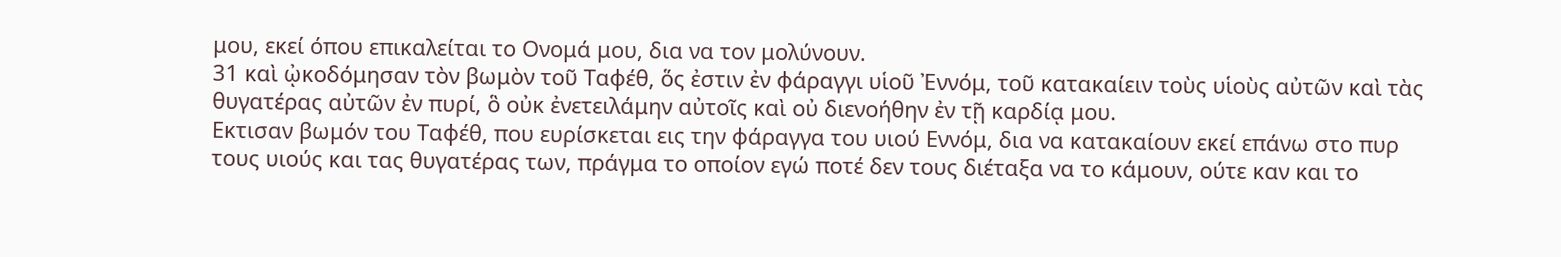μου, εκεί όπου επικαλείται το Ονομά μου, δια να τον μολύνουν.
31 καὶ ᾠκοδόμησαν τὸν βωμὸν τοῦ Ταφέθ, ὅς ἐστιν ἐν φάραγγι υἱοῦ Ἐννόμ, τοῦ κατακαίειν τοὺς υἱοὺς αὐτῶν καὶ τὰς θυγατέρας αὐτῶν ἐν πυρί, ὃ οὐκ ἐνετειλάμην αὐτοῖς καὶ οὐ διενοήθην ἐν τῇ καρδίᾳ μου.
Εκτισαν βωμόν του Ταφέθ, που ευρίσκεται εις την φάραγγα του υιού Εννόμ, δια να κατακαίουν εκεί επάνω στο πυρ τους υιούς και τας θυγατέρας των, πράγμα το οποίον εγώ ποτέ δεν τους διέταξα να το κάμουν, ούτε καν και το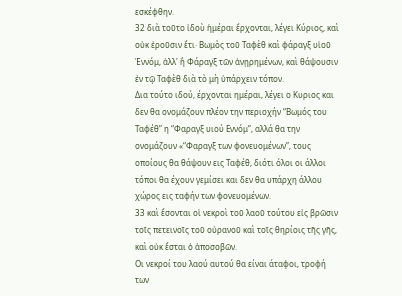εσκέφθην.
32 διὰ τοῦτο ἰδοὺ ἡμέραι ἔρχονται, λέγει Κύριος, καὶ οὐκ ἐροῦσιν ἔτι· Βωμὸς τοῦ Ταφὲθ καὶ φάραγξ υἱοῦ Ἐννόμ, ἀλλ' ἢ Φάραγξ τῶν ἀνῃρημένων, καὶ θάψουσιν ἐν τῷ Ταφὲθ διὰ τὸ μὴ ὑπάρχειν τόπον.
Δια τούτο ιδού, έρχονται ημέραι, λέγει ο Κυριος και δεν θα ονομάζουν πλέον την περιοχήν “Βωμός του Ταφέθ” η “Φαραγξ υιού Εννόμ”, αλλά θα την ονομάζουν «“Φαραγξ των φονευομένων”, τους οποίους θα θάψουν εις Ταφέθ, διότι όλοι οι άλλοι τόποι θα έχουν γεμίσει και δεν θα υπάρχη άλλου χώρος εις ταφήν των φονευομένων.
33 καὶ ἔσονται οἱ νεκροὶ τοῦ λαοῦ τούτου εἰς βρῶσιν τοῖς πετεινοῖς τοῦ οὐρανοῦ καὶ τοῖς θηρίοις τῆς γῆς, καὶ οὐκ ἔσται ὁ ἀποσοβῶν.
Οι νεκροί του λαού αυτού θα είναι άταφοι, τροφή των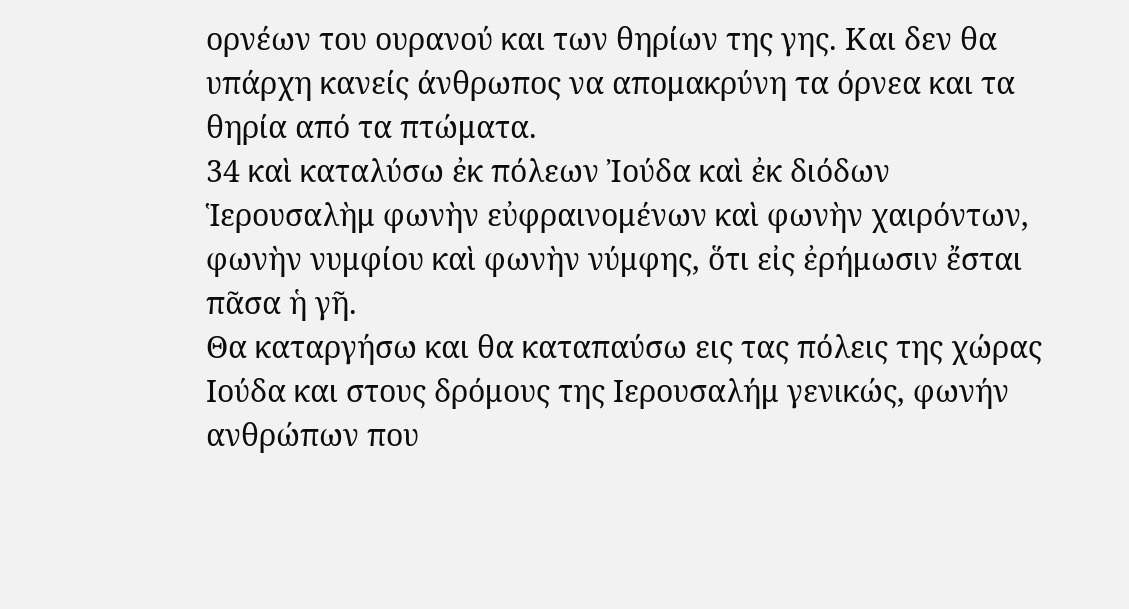ορνέων του ουρανού και των θηρίων της γης. Και δεν θα υπάρχη κανείς άνθρωπος να απομακρύνη τα όρνεα και τα θηρία από τα πτώματα.
34 καὶ καταλύσω ἐκ πόλεων Ἰούδα καὶ ἐκ διόδων Ἱερουσαλὴμ φωνὴν εὐφραινομένων καὶ φωνὴν χαιρόντων, φωνὴν νυμφίου καὶ φωνὴν νύμφης, ὅτι εἰς ἐρήμωσιν ἔσται πᾶσα ἡ γῆ.
Θα καταργήσω και θα καταπαύσω εις τας πόλεις της χώρας Ιούδα και στους δρόμους της Ιερουσαλήμ γενικώς, φωνήν ανθρώπων που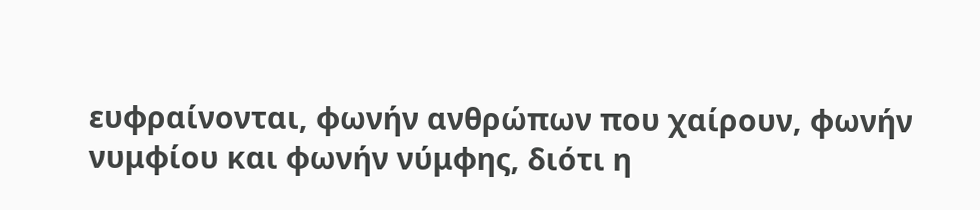ευφραίνονται, φωνήν ανθρώπων που χαίρουν, φωνήν νυμφίου και φωνήν νύμφης, διότι η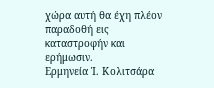χώρα αυτή θα έχη πλέον παραδοθή εις καταστροφήν και ερήμωσιν.
Ερμηνεία Ἰ. Κολιτσάρα